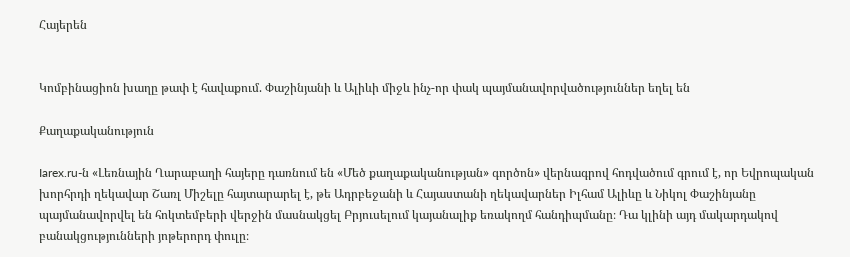Հայերեն


Կոմբինացիոն խաղը թափ է հավաքում. Փաշինյանի և Ալիևի միջև ինչ-որ փակ պայմանավորվածություններ եղել են

Քաղաքականություն

Iarex.ru-ն «Լեռնային Ղարաբաղի հայերը դառնում են «Մեծ քաղաքականության» գործոն» վերնագրով հոդվածում գրում է, որ Եվրոպական խորհրդի ղեկավար Շառլ Միշելը հայտարարել է, թե Ադրբեջանի և Հայաստանի ղեկավարներ Իլհամ Ալիևը և Նիկոլ Փաշինյանը պայմանավորվել են հոկտեմբերի վերջին մասնակցել Բրյուսելում կայանալիք եռակողմ հանդիպմանը։ Դա կլինի այդ մակարդակով բանակցությունների յոթերորդ փուլը։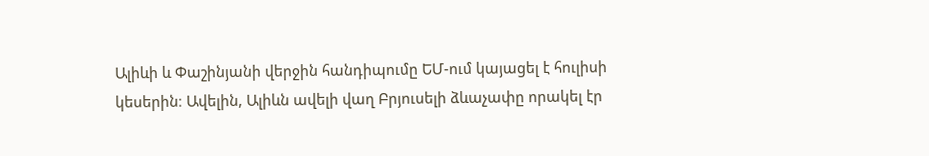Ալիևի և Փաշինյանի վերջին հանդիպումը ԵՄ-ում կայացել է հուլիսի կեսերին։ Ավելին, Ալիևն ավելի վաղ Բրյուսելի ձևաչափը որակել էր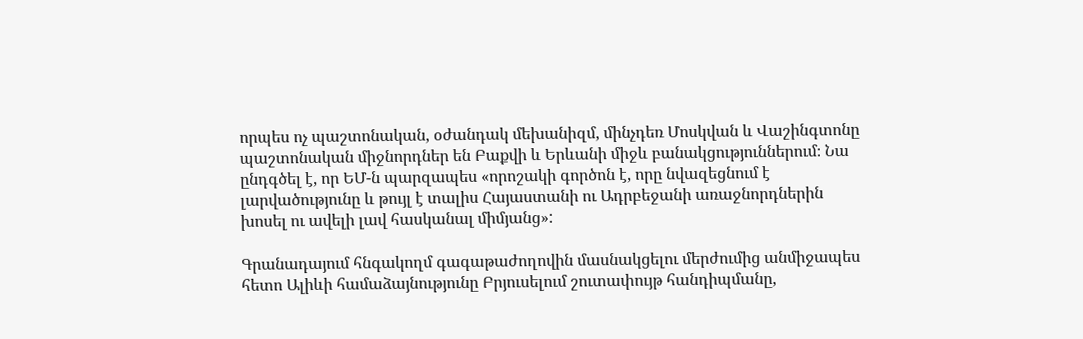որպես ոչ պաշտոնական, օժանդակ մեխանիզմ, մինչդեռ Մոսկվան և Վաշինգտոնը պաշտոնական միջնորդներ են Բաքվի և Երևանի միջև բանակցություններում։ Նա ընդգծել է, որ ԵՄ-ն պարզապես «որոշակի գործոն է, որը նվազեցնում է լարվածությունը և թույլ է տալիս Հայաստանի ու Ադրբեջանի առաջնորդներին խոսել ու ավելի լավ հասկանալ միմյանց»:

Գրանադայում հնգակողմ գագաթաժողովին մասնակցելու մերժումից անմիջապես հետո Ալիևի համաձայնությունը Բրյուսելում շուտափույթ հանդիպմանը,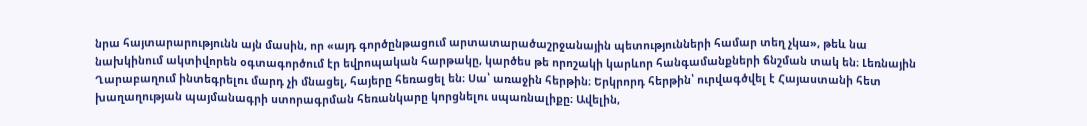նրա հայտարարությունն այն մասին, որ «այդ գործընթացում արտատարածաշրջանային պետությունների համար տեղ չկա», թեև նա նախկինում ակտիվորեն օգտագործում էր եվրոպական հարթակը, կարծես թե որոշակի կարևոր հանգամանքների ճնշման տակ են։ Լեռնային Ղարաբաղում ինտեգրելու մարդ չի մնացել, հայերը հեռացել են։ Սա՝ առաջին հերթին։ Երկրորդ հերթին՝ ուրվագծվել է Հայաստանի հետ խաղաղության պայմանագրի ստորագրման հեռանկարը կորցնելու սպառնալիքը։ Ավելին,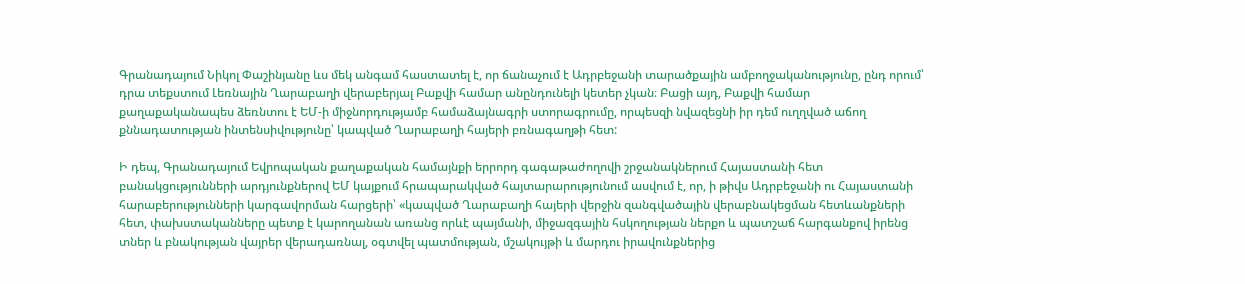Գրանադայում Նիկոլ Փաշինյանը ևս մեկ անգամ հաստատել է, որ ճանաչում է Ադրբեջանի տարածքային ամբողջականությունը, ընդ որում՝ դրա տեքստում Լեռնային Ղարաբաղի վերաբերյալ Բաքվի համար անընդունելի կետեր չկան։ Բացի այդ, Բաքվի համար քաղաքականապես ձեռնտու է ԵՄ-ի միջնորդությամբ համաձայնագրի ստորագրումը, որպեսզի նվազեցնի իր դեմ ուղղված աճող քննադատության ինտենսիվությունը՝ կապված Ղարաբաղի հայերի բռնագաղթի հետ:

Ի դեպ, Գրանադայում Եվրոպական քաղաքական համայնքի երրորդ գագաթաժողովի շրջանակներում Հայաստանի հետ բանակցությունների արդյունքներով ԵՄ կայքում հրապարակված հայտարարությունում ասվում է, որ, ի թիվս Ադրբեջանի ու Հայաստանի հարաբերությունների կարգավորման հարցերի՝ «կապված Ղարաբաղի հայերի վերջին զանգվածային վերաբնակեցման հետևանքների հետ, փախստականները պետք է կարողանան առանց որևէ պայմանի, միջազգային հսկողության ներքո և պատշաճ հարգանքով իրենց տներ և բնակության վայրեր վերադառնալ, օգտվել պատմության, մշակույթի և մարդու իրավունքներից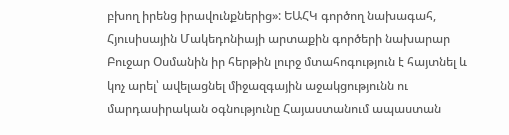բխող իրենց իրավունքներից»: ԵԱՀԿ գործող նախագահ, Հյուսիսային Մակեդոնիայի արտաքին գործերի նախարար Բուջար Օսմանին իր հերթին լուրջ մտահոգություն է հայտնել և կոչ արել՝ ավելացնել միջազգային աջակցությունն ու մարդասիրական օգնությունը Հայաստանում ապաստան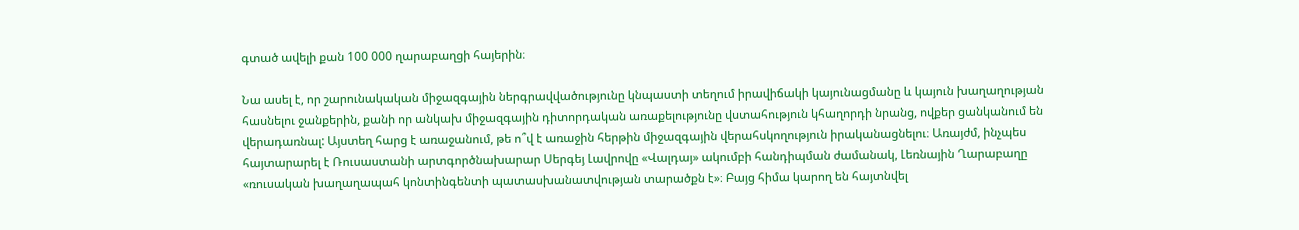գտած ավելի քան 100 000 ղարաբաղցի հայերին։

Նա ասել է, որ շարունակական միջազգային ներգրավվածությունը կնպաստի տեղում իրավիճակի կայունացմանը և կայուն խաղաղության հասնելու ջանքերին, քանի որ անկախ միջազգային դիտորդական առաքելությունը վստահություն կհաղորդի նրանց, ովքեր ցանկանում են վերադառնալ: Այստեղ հարց է առաջանում, թե ո՞վ է առաջին հերթին միջազգային վերահսկողություն իրականացնելու։ Առայժմ, ինչպես հայտարարել է Ռուսաստանի արտգործնախարար Սերգեյ Լավրովը «Վալդայ» ակումբի հանդիպման ժամանակ, Լեռնային Ղարաբաղը «ռուսական խաղաղապահ կոնտինգենտի պատասխանատվության տարածքն է»։ Բայց հիմա կարող են հայտնվել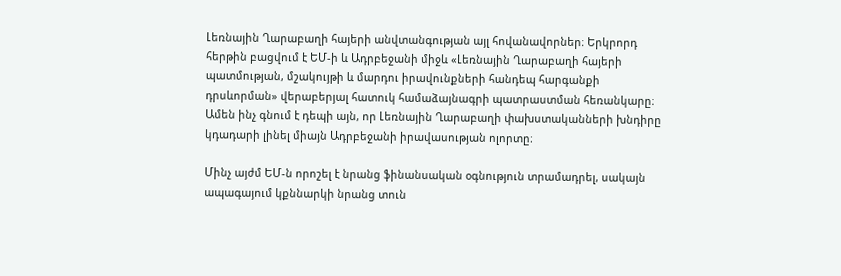Լեռնային Ղարաբաղի հայերի անվտանգության այլ հովանավորներ։ Երկրորդ հերթին բացվում է ԵՄ-ի և Ադրբեջանի միջև «Լեռնային Ղարաբաղի հայերի պատմության, մշակույթի և մարդու իրավունքների հանդեպ հարգանքի դրսևորման» վերաբերյալ հատուկ համաձայնագրի պատրաստման հեռանկարը։ Ամեն ինչ գնում է դեպի այն, որ Լեռնային Ղարաբաղի փախստականների խնդիրը կդադարի լինել միայն Ադրբեջանի իրավասության ոլորտը։

Մինչ այժմ ԵՄ-ն որոշել է նրանց ֆինանսական օգնություն տրամադրել, սակայն ապագայում կքննարկի նրանց տուն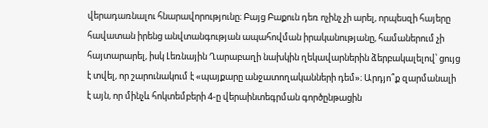վերադառնալու հնարավորությունը։ Բայց Բաքուն դեռ ոչինչ չի արել, որպեսզի հայերը հավատան իրենց անվտանգության ապահովման իրականությանը, համաներում չի հայտարարել, իսկ Լեռնային Ղարաբաղի նախկին ղեկավարներին ձերբակալելով՝ ցույց է տվել, որ շարունակում է «պայքարը անջատողականների դեմ»։ Արդյո՞ք զարմանալի է այն, որ մինչև հոկտեմբերի 4-ը վերաինտեգրման գործընթացին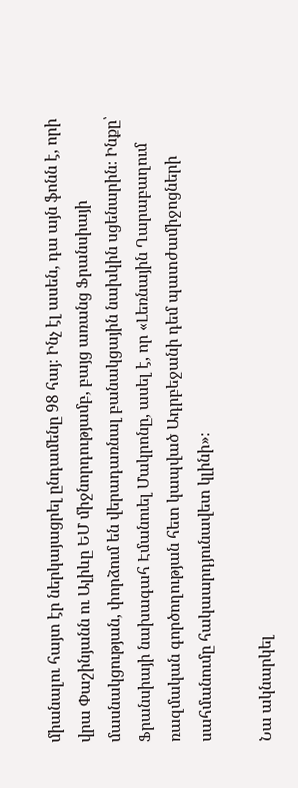միանալու հայտ էր ներկայացրել ընդամենը 98 հայ։ Ինչ էլ ասեն, դա այն ֆոնն է, որի վրա Փաշինյանն ու Ալիևը ԵՄ միջնորդությամբ, բայց առանց Ֆրանսիայի մասնակցության, փորձում են վերադառնալ բանակցային նախկին սցենարին։ Ինքը՝ Ֆրանսիայի նախագահ Էմանուել Մակրոնը, ասել է, որ «Լեռնային Ղարաբաղում ռազմական գործողության հետ կապված Ադրբեջանի դեմ պատժամիջոցների սահմանումը հակաարդյունավետ կլինի»։

Նա ակնարկել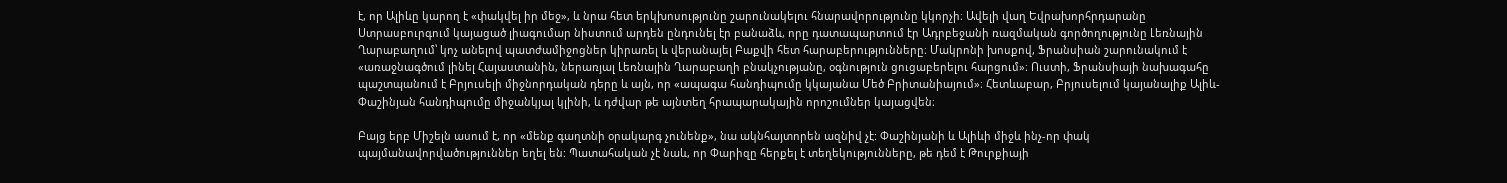է, որ Ալիևը կարող է «փակվել իր մեջ», և նրա հետ երկխոսությունը շարունակելու հնարավորությունը կկորչի։ Ավելի վաղ Եվրախորհրդարանը Ստրասբուրգում կայացած լիագումար նիստում արդեն ընդունել էր բանաձև, որը դատապարտում էր Ադրբեջանի ռազմական գործողությունը Լեռնային Ղարաբաղում՝ կոչ անելով պատժամիջոցներ կիրառել և վերանայել Բաքվի հետ հարաբերությունները։ Մակրոնի խոսքով, Ֆրանսիան շարունակում է «առաջնագծում լինել Հայաստանին, ներառյալ Լեռնային Ղարաբաղի բնակչությանը, օգնություն ցուցաբերելու հարցում»։ Ուստի, Ֆրանսիայի նախագահը պաշտպանում է Բրյուսելի միջնորդական դերը և այն, որ «ապագա հանդիպումը կկայանա Մեծ Բրիտանիայում»։ Հետևաբար, Բրյուսելում կայանալիք Ալիև-Փաշինյան հանդիպումը միջանկյալ կլինի, և դժվար թե այնտեղ հրապարակային որոշումներ կայացվեն։

Բայց երբ Միշելն ասում է, որ «մենք գաղտնի օրակարգ չունենք», նա ակնհայտորեն ազնիվ չէ: Փաշինյանի և Ալիևի միջև ինչ-որ փակ պայմանավորվածություններ եղել են: Պատահական չէ նաև, որ Փարիզը հերքել է տեղեկությունները, թե դեմ է Թուրքիայի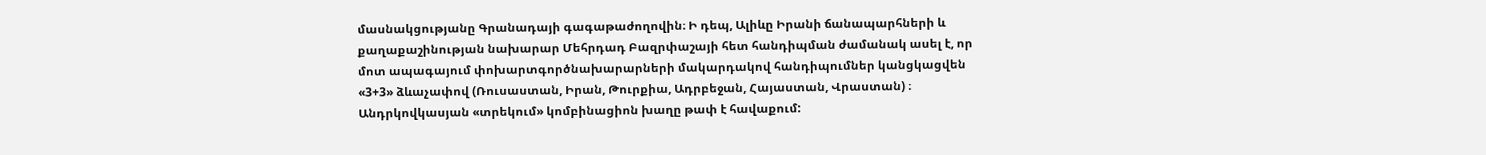մասնակցությանը Գրանադայի գագաթաժողովին։ Ի դեպ, Ալիևը Իրանի ճանապարհների և քաղաքաշինության նախարար Մեհրդադ Բազրփաշայի հետ հանդիպման ժամանակ ասել է, որ մոտ ապագայում փոխարտգործնախարարների մակարդակով հանդիպումներ կանցկացվեն «3+3» ձևաչափով (Ռուսաստան, Իրան, Թուրքիա, Ադրբեջան, Հայաստան, Վրաստան) ։ Անդրկովկասյան «տրեկում» կոմբինացիոն խաղը թափ է հավաքում: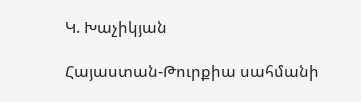Կ. Խաչիկյան

Հայաստան-Թուրքիա սահմանի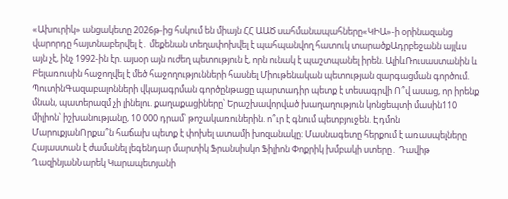«Ախուրիկ» անցակետը 2026թ-ից հսկում են միայն ՀՀ ԱԱԾ սահմանապահները«ԿԻԱ»-ի օրինազանց վարորդը հայտնաբերվել է․ մեքենան տեղափոխվել է պահպանվող հատուկ տարածքԱդրբեջանն այլևս այն չէ, ինչ 1992-ին էր. այսօր այն ուժեղ պետություն է, որն ունակ է պաշտպանել իրեն. ԱլիևՌուսաստանին և Բելառուսին հաջողվել է մեծ հաջողությունների հասնել Միութենական պետության զարգացման գործում. ՊուտինԳազաբալոնների վկայագրման գործընթացը պարտադիր պետք է տեսագրվի Ո՞վ ասաց, որ իրենք մնան, պատերազմ չի լինելու. քաղաքացիները՝ Երաշխավորված խաղաղություն կոնցեպտի մասին110 միլիոն՝ իշխանությանը, 10 000 դրամ՝ թոշակառուներին. ո՞ւր է գնում պետբյուջեն. Էդմոն ՄարուքյանՈրքա՞ն հաճախ պետք է փոխել ատամի խոզանակը։ Մասնագետը հերքում է առասպելները Հայաստան է ժամանել լեգենդար մարտիկ Ֆրանսիսկո Ֆիլիոն Փոքրիկ խմբակի ստերը․ Դավիթ ՂազինյանՆարեկ Կարապետյանի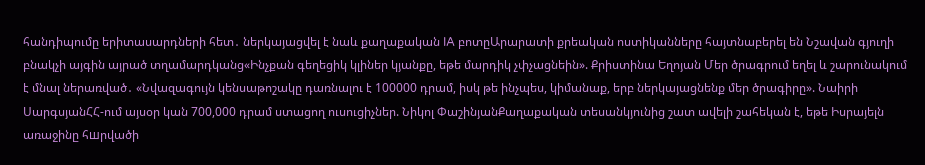հանդիպումը երիտասարդների հետ․ ներկայացվել է նաև քաղաքական IA բոտըԱրարատի քրեական ոստիկանները հայտնաբերել են Նշավան գյուղի բնակչի այգին այրած տղամարդկանց«Ինչքան գեղեցիկ կլիներ կյանքը, եթե մարդիկ չփչացնեին». Քրիստինա Եղոյան Մեր ծրագրում եղել և շարունակում է մնալ ներառված․ «Նվազագույն կենսաթոշակը դառնալու է 100000 դրամ, իսկ թե ինչպես, կիմանաք, երբ ներկայացնենք մեր ծրագիրը». Նաիրի ՍարգսյանՀՀ-ում այսօր կան 700,000 դրամ ստացող ուսուցիչներ. Նիկոլ ՓաշինյանՔաղաքական տեսանկյունից շատ ավելի շահեկան է, եթե Իսրայելն առաջինը հшրվածի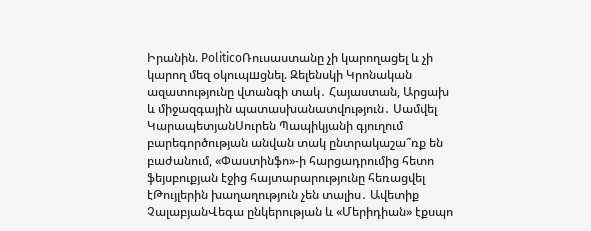Իրանին. PoliticoՌուսաստանը չի կարողացել և չի կարող մեզ օկուպшցնել. Զելենսկի Կրոնական ազատությունը վտանգի տակ․ Հայաստան, Արցախ և միջազգային պատասխանատվություն․ Սամվել ԿարապետյանՍուրեն Պապիկյանի գյուղում բարեգործության անվան տակ ընտրակաշա՞ռք են բաժանում, «Փաստինֆո»-ի հարցադրումից հետո ֆեյսբուքյան էջից հայտարարությունը հեռացվել էԹույլերին խաղաղություն չեն տալիս․ Ավետիք ՉալաբյանՎեգա ընկերության և «Մերիդիան» էքսպո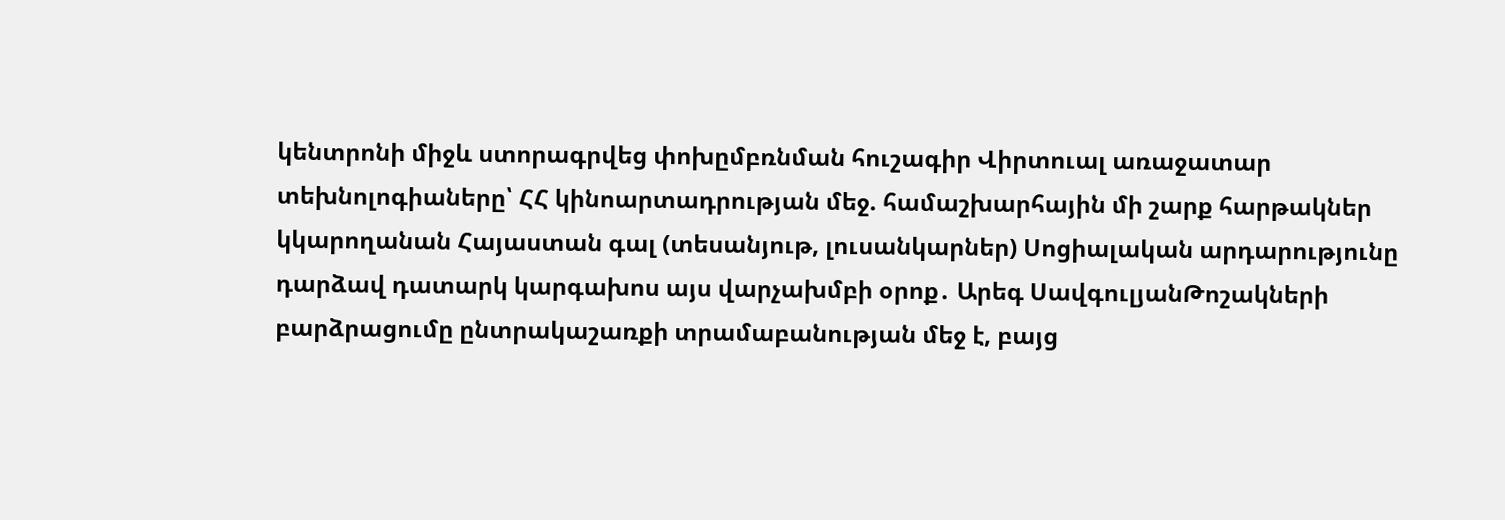կենտրոնի միջև ստորագրվեց փոխըմբռնման հուշագիր Վիրտուալ առաջատար տեխնոլոգիաները՝ ՀՀ կինոարտադրության մեջ. համաշխարհային մի շարք հարթակներ կկարողանան Հայաստան գալ (տեսանյութ, լուսանկարներ) Սոցիալական արդարությունը դարձավ դատարկ կարգախոս այս վարչախմբի օրոք․ Արեգ ՍավգուլյանԹոշակների բարձրացումը ընտրակաշառքի տրամաբանության մեջ է, բայց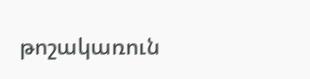թոշակառուն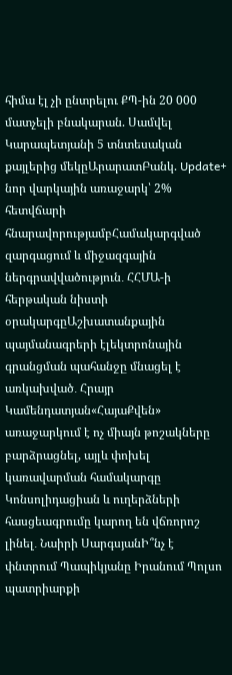հիմա էլ չի ընտրելու ՔՊ-ին 20 000 մատչելի բնակարան. Սամվել Կարապետյանի 5 տնտեսական քայլերից մեկըԱրարատԲանկ. Update+ նոր վարկային առաջարկ՝ 2% հետվճարի հնարավորությամբՀամակարգված զարգացում և միջազգային ներգրավվածություն․ ՀՀՄԱ-ի հերթական նիստի օրակարգըԱշխատանքային պայմանագրերի էլեկտրոնային գրանցման պահանջը մնացել է առկախված․ Հրայր Կամենդատյան«ՀայաՔվեն» առաջարկում է ոչ միայն թոշակները բարձրացնել, այլև փոխել կառավարման համակարգը Կոնսոլիդացիան և ուղերձների հասցեագրումը կարող են վճռորոշ լինել․ Նաիրի ՍարգսյանԻ՞նչ է փնտրում Պապիկյանը Իրանում Պոլսո պատրիարքի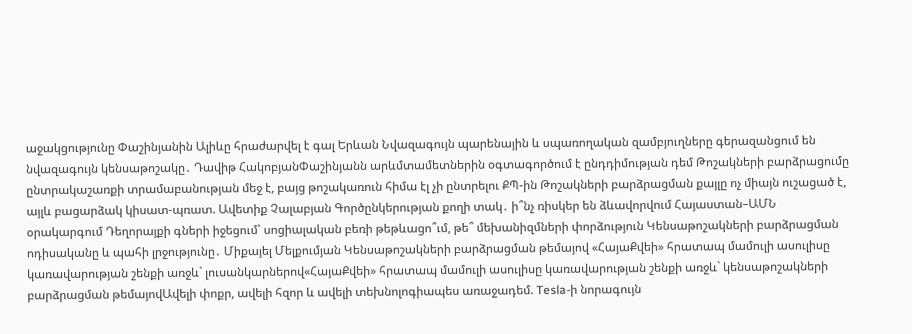աջակցությունը Փաշինյանին Ալիևը հրաժարվել է գալ Երևան Նվազագույն պարենային և սպառողական զամբյուղները գերազանցում են նվազագույն կենսաթոշակը․ Դավիթ ՀակոբյանՓաշինյանն արևմտամետներին օգտագործում է ընդդիմության դեմ Թոշակների բարձրացումը ընտրակաշառքի տրամաբանության մեջ է, բայց թոշակառուն հիմա էլ չի ընտրելու ՔՊ-ին Թոշակների բարձրացման քայլը ոչ միայն ուշացած է, այլև բացարձակ կիսատ-պռատ. Ավետիք Չալաբյան Գործընկերության քողի տակ․ ի՞նչ ռիսկեր են ձևավորվում Հայաստան–ԱՄՆ օրակարգում Դեղորայքի գների իջեցում՝ սոցիալական բեռի թեթևացո՞ւմ, թե՞ մեխանիզմների փորձություն Կենսաթոշակների բարձրացման ոդիսականը և պահի լրջությունը․ Միքայել Մելքումյան Կենսաթոշակների բարձրացման թեմայով «ՀայաՔվեի» հրատապ մամուլի ասուլիսը կառավարության շենքի առջև` լուսանկարներով«ՀայաՔվեի» հրատապ մամուլի ասուլիսը կառավարության շենքի առջև` կենսաթոշակների բարձրացման թեմայովԱվելի փոքր, ավելի հզոր և ավելի տեխնոլոգիապես առաջադեմ. Tesla-ի նորագույն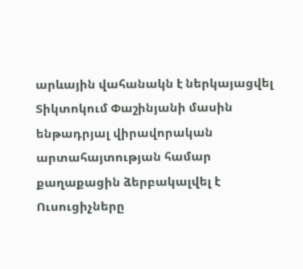արևային վահանակն է ներկայացվել Տիկտոկում Փաշինյանի մասին ենթադրյալ վիրավորական արտահայտության համար քաղաքացին ձերբակալվել է Ուսուցիչները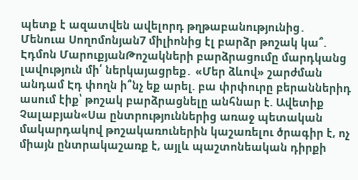պետք է ազատվեն ավելորդ թղթաբանությունից․ Մենուա Սողոմոնյան7 միլիոնից էլ բարձր թոշակ կա՞. Էդմոն ՄարուքյանԹոշակների բարձրացումը մարդկանց լավություն մի՛ ներկայացրեք․ «Մեր ձևով» շարժման անդամ Էդ փողն ի՞նչ եք արել. բա փրփուրը բերաններիդ ասում էիք՝ թոշակ բարձրացնելը անհնար է. Ավետիք Չալաբյան«Սա ընտրություններից առաջ պետական մակարդակով թոշակառուներին կաշառելու ծրագիր է, ոչ միայն ընտրակաշառք է, այլև պաշտոնեական դիրքի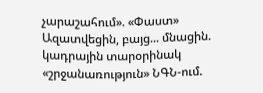չարաշահում». «Փաստ» Ազատվեցին, բայց... մնացին. կադրային տարօրինակ «շրջանառություն» ՆԳՆ-ում.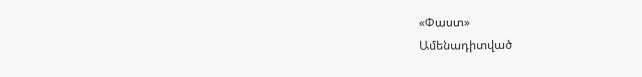«Փաստ»
Ամենադիտված